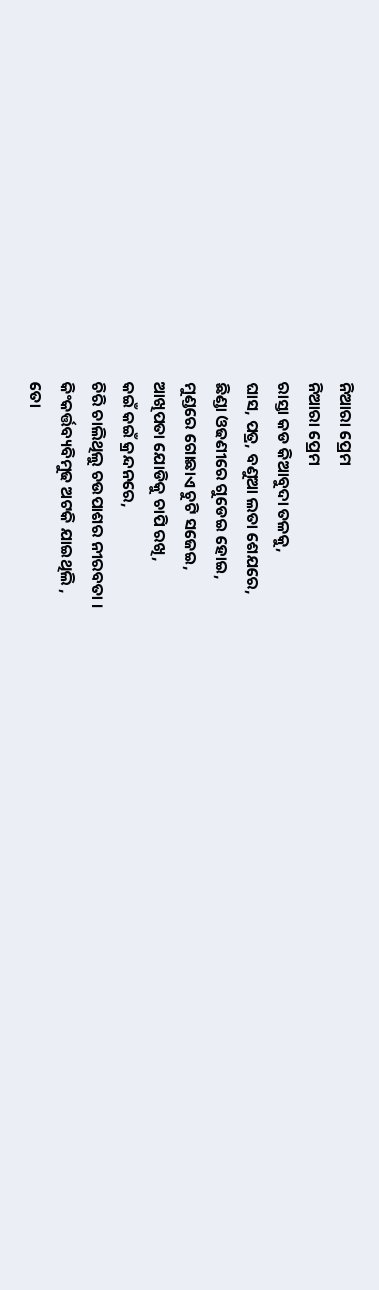ନିଆରା ପ୍ରେମ
ନିଆରା ପ୍ରେମ
ରାସ୍ତା କଡ କିଆବୁଦା ତଳକୁ,
ଘାସ, ପତ୍ର, ବଣୁଆ ଲତା ଶେଯରେ,
ଛିଣ୍ଡା ଓଢଣୀରେ ଗୁଡେଇ ହୋଇ,
ମୁଣ୍ଡରେ ଗୋଛାଏ ଚୁଟି ସଜେଇ,
ଆଖିପତା ଯୋଡିକୁ ଚାପି ରଖି,
କଇଁ କଇଁ କ୍ରନ୍ଦନରେ,
ଚିରି ଚାଲିଥିଲୁ ଚଉପାଶର ନୀରବତା ।
କିଂକର୍ତ୍ତବ୍ୟବିମୁଢ ଅଟକି ଯାଇଥିଲି ,
ତୋ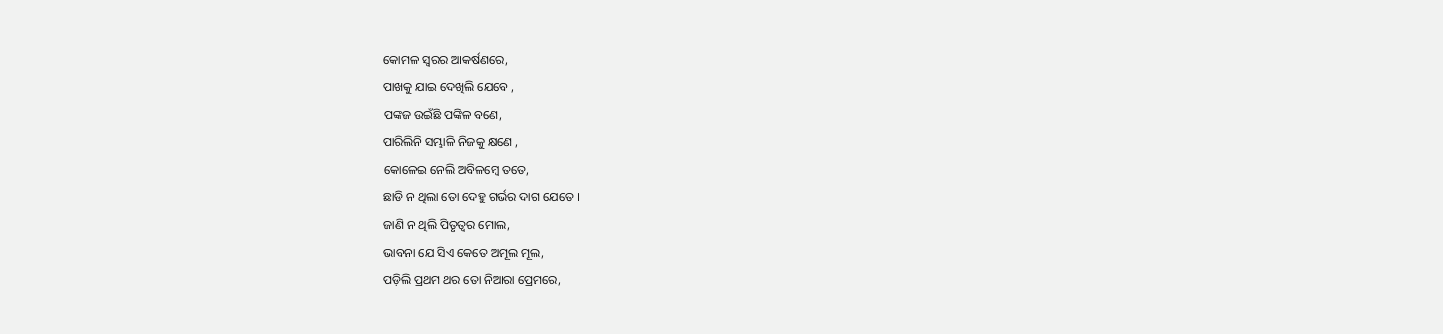କୋମଳ ସ୍ୱରର ଆକର୍ଷଣରେ,
ପାଖକୁ ଯାଇ ଦେଖିଲି ଯେବେ ,
ପଙ୍କଜ ଉଇଁଛି ପଙ୍କିଳ ବଣେ,
ପାରିଲିନି ସମ୍ଭାଳି ନିଜକୁ କ୍ଷଣେ ,
କୋଳେଇ ନେଲି ଅବିଳମ୍ବେ ତତେ,
ଛାଡି ନ ଥିଲା ତୋ ଦେହୁ ଗର୍ଭର ଦାଗ ଯେତେ ।
ଜାଣି ନ ଥିଲି ପିତୃତ୍ୱର ମୋଲ,
ଭାବନା ଯେ ସିଏ କେତେ ଅମୂଲ ମୂଲ,
ପଡ଼ିଲି ପ୍ରଥମ ଥର ତୋ ନିଆରା ପ୍ରେମରେ,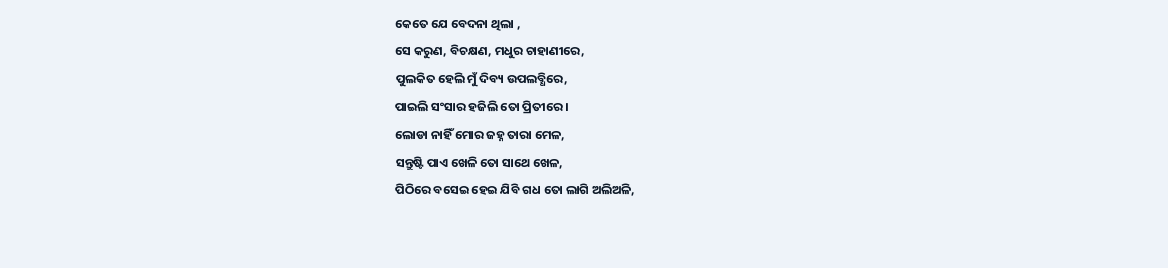କେତେ ଯେ ବେଦନା ଥିଲା ,
ସେ କରୁଣ, ବିଚକ୍ଷଣ, ମଧୁର ଚାହାଣୀରେ,
ପୁଲକିତ ହେଲି ମୁଁ ଦିବ୍ୟ ଉପଲବ୍ଧିରେ,
ପାଇଲି ସଂସାର ହଜିଲି ତୋ ପ୍ରିତୀରେ ।
ଲୋଡା ନାହିଁ ମୋର ଜହ୍ନ ତାରା ମେଳ,
ସନ୍ତୁଷ୍ଟି ପାଏ ଖେଳି ତୋ ସାଥେ ଖେଳ,
ପିଠିରେ ବସେଇ ହେଇ ଯିବି ଗଧ ତୋ ଲାଗି ଅଲିଅଳି,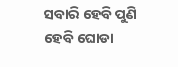ସବାରି ହେବି ପୁଣି ହେବି ଘୋଡା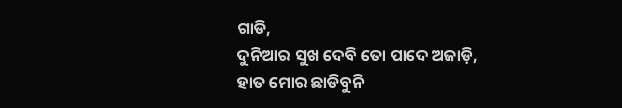ଗାଡି,
ଦୁନିଆର ସୁଖ ଦେବି ତୋ ପାଦେ ଅଜାଡ଼ି,
ହାତ ମୋର ଛାଡିବୁନି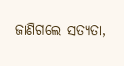ଜାଣିଗଲେ ସତ୍ୟତା,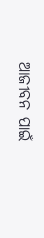ଆଜୀବନ ପାଇଁ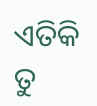ଏତିକି ତୁ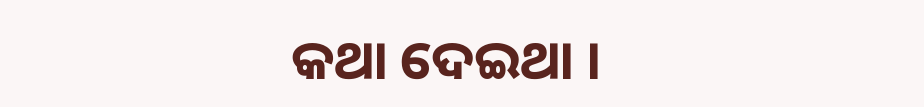କଥା ଦେଇଥା ।